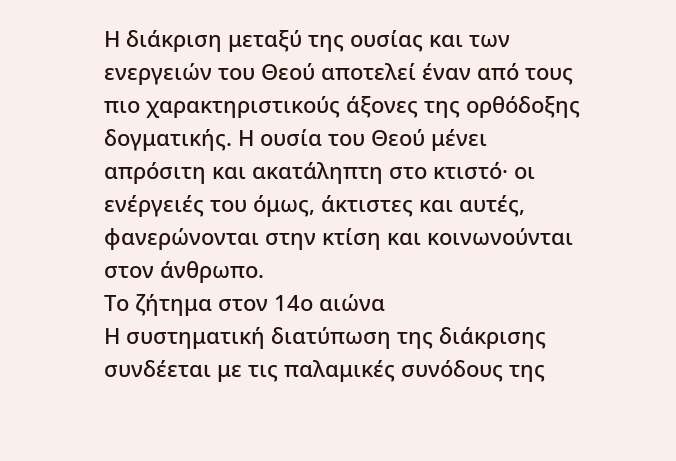Η διάκριση μεταξύ της ουσίας και των ενεργειών του Θεού αποτελεί έναν από τους πιο χαρακτηριστικούς άξονες της ορθόδοξης δογματικής. Η ουσία του Θεού μένει απρόσιτη και ακατάληπτη στο κτιστό· οι ενέργειές του όμως, άκτιστες και αυτές, φανερώνονται στην κτίση και κοινωνούνται στον άνθρωπο.
Το ζήτημα στον 14ο αιώνα
Η συστηματική διατύπωση της διάκρισης συνδέεται με τις παλαμικές συνόδους της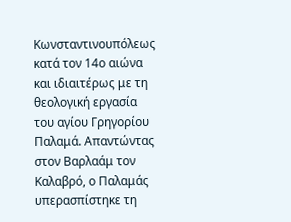Κωνσταντινουπόλεως κατά τον 14ο αιώνα και ιδιαιτέρως με τη θεολογική εργασία του αγίου Γρηγορίου Παλαμά. Απαντώντας στον Βαρλαάμ τον Καλαβρό, ο Παλαμάς υπερασπίστηκε τη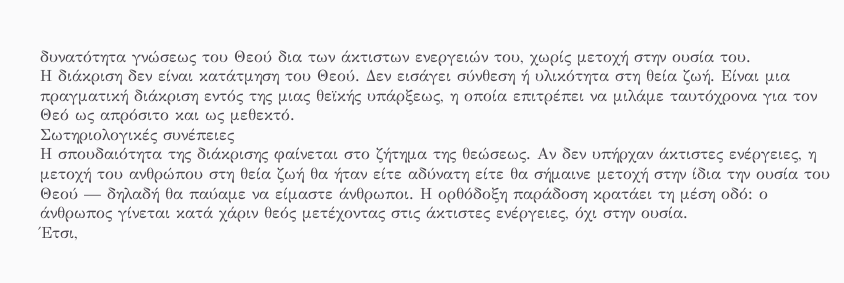δυνατότητα γνώσεως του Θεού δια των άκτιστων ενεργειών του, χωρίς μετοχή στην ουσία του.
Η διάκριση δεν είναι κατάτμηση του Θεού. Δεν εισάγει σύνθεση ή υλικότητα στη θεία ζωή. Είναι μια πραγματική διάκριση εντός της μιας θεϊκής υπάρξεως, η οποία επιτρέπει να μιλάμε ταυτόχρονα για τον Θεό ως απρόσιτο και ως μεθεκτό.
Σωτηριολογικές συνέπειες
Η σπουδαιότητα της διάκρισης φαίνεται στο ζήτημα της θεώσεως. Αν δεν υπήρχαν άκτιστες ενέργειες, η μετοχή του ανθρώπου στη θεία ζωή θα ήταν είτε αδύνατη είτε θα σήμαινε μετοχή στην ίδια την ουσία του Θεού — δηλαδή θα παύαμε να είμαστε άνθρωποι. Η ορθόδοξη παράδοση κρατάει τη μέση οδό: ο άνθρωπος γίνεται κατά χάριν θεός μετέχοντας στις άκτιστες ενέργειες, όχι στην ουσία.
Έτσι,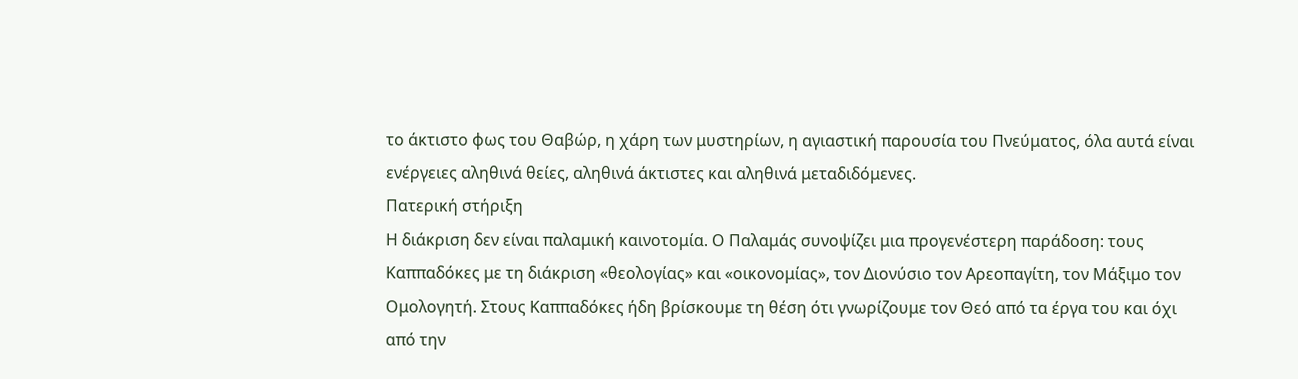το άκτιστο φως του Θαβώρ, η χάρη των μυστηρίων, η αγιαστική παρουσία του Πνεύματος, όλα αυτά είναι ενέργειες αληθινά θείες, αληθινά άκτιστες και αληθινά μεταδιδόμενες.
Πατερική στήριξη
Η διάκριση δεν είναι παλαμική καινοτομία. Ο Παλαμάς συνοψίζει μια προγενέστερη παράδοση: τους Καππαδόκες με τη διάκριση «θεολογίας» και «οικονομίας», τον Διονύσιο τον Αρεοπαγίτη, τον Μάξιμο τον Ομολογητή. Στους Καππαδόκες ήδη βρίσκουμε τη θέση ότι γνωρίζουμε τον Θεό από τα έργα του και όχι από την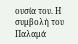ουσία του. Η συμβολή του Παλαμά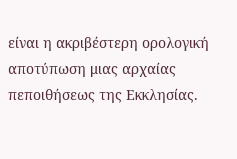είναι η ακριβέστερη ορολογική αποτύπωση μιας αρχαίας πεποιθήσεως της Εκκλησίας.